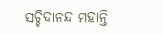ସଚ୍ଚିଦାନନ୍ଦ ମହାନ୍ତି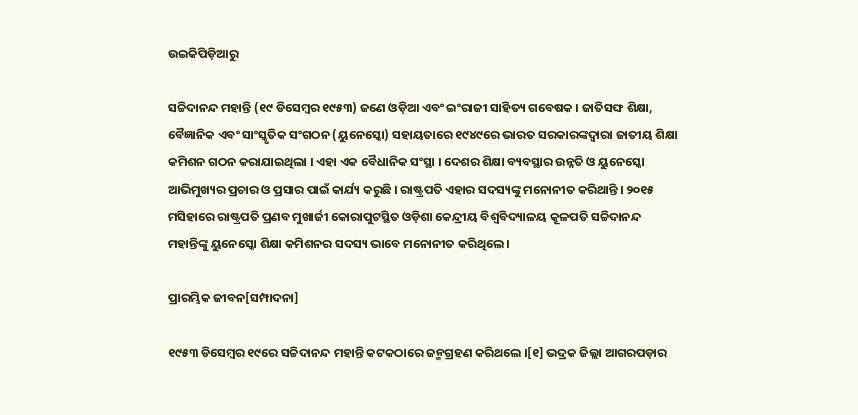ଉଇକିପିଡ଼ିଆ‌ରୁ

ସଚ୍ଚିଦାନନ୍ଦ ମହାନ୍ତି (୧୯ ଡିସେମ୍ବର ୧୯୫୩) ଜଣେ ଓଡ଼ିଆ ଏବଂ ଇଂରାଜୀ ସାହିତ୍ୟ ଗବେଷକ । ଜାତିସଙ୍ଘ ଶିକ୍ଷା, ବୈଜ୍ଞାନିକ ଏବଂ ସାଂସ୍କୃତିକ ସଂଗଠନ (ୟୁନେସ୍କୋ) ସହାୟତାରେ ୧୯୪୯ରେ ଭାରତ ସରକାରଙ୍କଦ୍ୱାରା ଜାତୀୟ ଶିକ୍ଷା କମିଶନ ଗଠନ କରାଯାଇଥିଲା । ଏହା ଏକ ବୈଧାନିକ ସଂସ୍ଥା । ଦେଶର ଶିକ୍ଷା ବ୍ୟବସ୍ଥାର ଉନ୍ନତି ଓ ୟୁନେସ୍କୋ ଆଭିମୁଖ୍ୟର ପ୍ରଚାର ଓ ପ୍ରସାର ପାଇଁ କାର୍ଯ୍ୟ କରୁଛି । ରାଷ୍ଟ୍ରପତି ଏହାର ସଦସ୍ୟଙ୍କୁ ମନୋନୀତ କରିଥାନ୍ତି । ୨୦୧୫ ମସିହାରେ ରାଷ୍ଟ୍ରପତି ପ୍ରଣବ ମୁଖାର୍ଜୀ କୋରାପୁଟସ୍ଥିତ ଓଡ଼ିଶା କେନ୍ଦ୍ରୀୟ ବିଶ୍ୱବିଦ୍ୟାଳୟ କୂଳପତି ସଚ୍ଚିଦାନନ୍ଦ ମହାନ୍ତିଙ୍କୁ ୟୁନେସ୍କୋ ଶିକ୍ଷା କମିଶନର ସଦସ୍ୟ ଭାବେ ମନୋନୀତ କରିଥିଲେ ।

ପ୍ରାରମ୍ଭିକ ଜୀବନ[ସମ୍ପାଦନା]

୧୯୫୩ ଡିସେମ୍ବର ୧୯ରେ ସଚ୍ଚିଦାନନ୍ଦ ମହାନ୍ତି କଟକଠାରେ ଜନ୍ମଗ୍ରହଣ କରିଥଲେ ।[୧] ଭଦ୍ରକ ଜିଲ୍ଲା ଆଗରପଡ଼ାର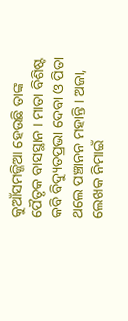କୁଆଁସମଜ୍ଜିଆ ହେଉଛି ତାଙ୍କ ପୈତୃକ ବାସସ୍ଥାନ । ମାତା ବିଶିଷ୍ଟ କବି ବିଦ୍ୟୁତପ୍ରଭା ଦେବା ଓ ପିତା ଥଲେ ପଞ୍ଚାନନ ମହାନ୍ତି । ଅଜା, ଲେଖକ ନିମାଇଁ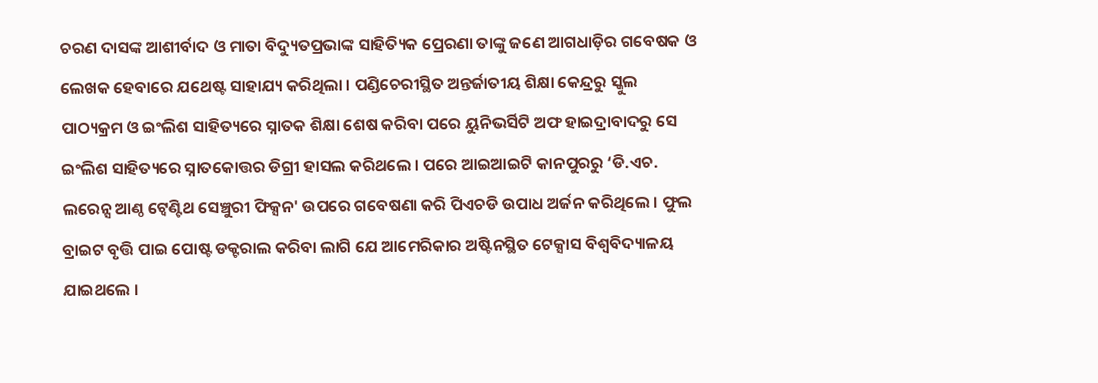ଚରଣ ଦାସଙ୍କ ଆଶୀର୍ବାଦ ଓ ମାତା ବିଦ୍ୟୁତପ୍ରଭାଙ୍କ ସାହିତ୍ୟିକ ପ୍ରେରଣା ତାଙ୍କୁ ଜଣେ ଆଗଧାଡ଼ିର ଗବେଷକ ଓ ଲେଖକ ହେବାରେ ଯଥେଷ୍ଟ ସାହାଯ୍ୟ କରିଥିଲା । ପଣ୍ଡିଚେରୀସ୍ଥିତ ଅନ୍ତର୍ଜାତୀୟ ଶିକ୍ଷା କେନ୍ଦ୍ରରୁ ସ୍କୁଲ ପାଠ୍ୟକ୍ରମ ଓ ଇଂଲିଶ ସାହିତ୍ୟରେ ସ୍ନାତକ ଶିକ୍ଷା ଶେଷ କରିବା ପରେ ୟୁନିଭର୍ସିଟି ଅଫ ହାଇଦ୍ରାବାଦରୁ ସେ ଇଂଲିଶ ସାହିତ୍ୟରେ ସ୍ନାତକୋତ୍ତର ଡିଗ୍ରୀ ହାସଲ କରିଥଲେ । ପରେ ଆଇଆଇଟି କାନପୁରରୁ ‘ଡି.ଏଚ. ଲରେନ୍ସ ଆଣ୍ଠ ଟ୍ୱେଣ୍ଟିଥ ସେଞ୍ଚୁରୀ ଫିକ୍ସନ' ଉପରେ ଗବେଷଣା କରି ପିଏଚଡି ଉପାଧ ଅର୍ଜନ କରିଥିଲେ । ଫୁଲ ବ୍ରାଇଟ ବୃତ୍ତି ପାଇ ପୋଷ୍ଟ ଡକ୍ଟରାଲ କରିବା ଲାଗି ଯେ ଆମେରିକାର ଅଷ୍ଟିନସ୍ଥିତ ଟେକ୍ସାସ ବିଶ୍ୱବିଦ୍ୟାଳୟ ଯାଇଥଲେ ।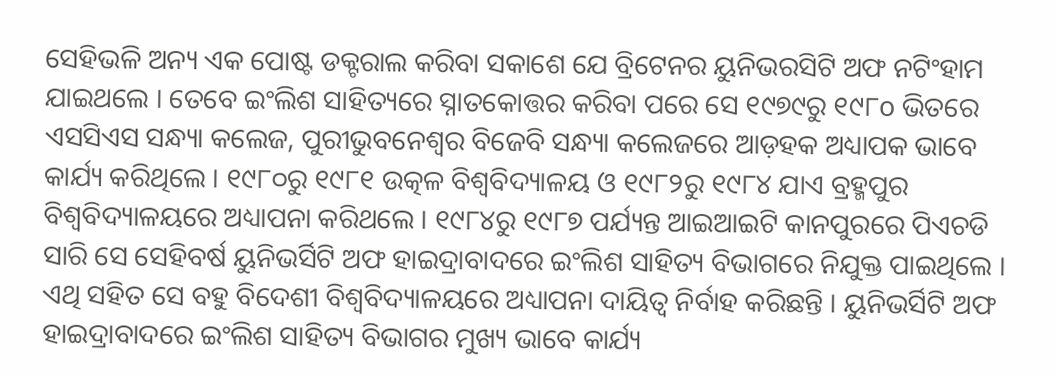ସେହିଭଳି ଅନ୍ୟ ଏକ ପୋଷ୍ଟ ଡକ୍ଟରାଲ କରିବା ସକାଶେ ଯେ ବ୍ରିଟେନର ୟୁନିଭରସିଟି ଅଫ ନଟିଂହାମ ଯାଇଥଲେ । ତେବେ ଇଂଲିଶ ସାହିତ୍ୟରେ ସ୍ନାତକୋତ୍ତର କରିବା ପରେ ସେ ୧୯୭୯ରୁ ୧୯୮o ଭିତରେ ଏସସିଏସ ସନ୍ଧ୍ୟା କଲେଜ, ପୁରୀଭୁବନେଶ୍ୱର ବିଜେବି ସନ୍ଧ୍ୟା କଲେଜରେ ଆଡ଼ହକ ଅଧ୍ୟାପକ ଭାବେ କାର୍ଯ୍ୟ କରିଥିଲେ । ୧୯୮୦ରୁ ୧୯୮୧ ଉତ୍କଳ ବିଶ୍ୱବିଦ୍ୟାଳୟ ଓ ୧୯୮୨ରୁ ୧୯୮୪ ଯାଏ ବ୍ରହ୍ମପୁର ବିଶ୍ୱବିଦ୍ୟାଳୟରେ ଅଧ୍ୟାପନା କରିଥଲେ । ୧୯୮୪ରୁ ୧୯୮୭ ପର୍ଯ୍ୟନ୍ତ ଆଇଆଇଟି କାନପୁରରେ ପିଏଚଡି ସାରି ସେ ସେହିବର୍ଷ ୟୁନିଭର୍ସିଟି ଅଫ ହାଇଦ୍ରାବାଦରେ ଇଂଲିଶ ସାହିତ୍ୟ ବିଭାଗରେ ନିଯୁକ୍ତ ପାଇଥିଲେ । ଏଥି ସହିତ ସେ ବହୁ ବିଦେଶୀ ବିଶ୍ୱବିଦ୍ୟାଳୟରେ ଅଧ୍ୟାପନା ଦାୟିତ୍ୱ ନିର୍ବାହ କରିଛନ୍ତି । ୟୁନିଭର୍ସିଟି ଅଫ ହାଇଦ୍ରାବାଦରେ ଇଂଲିଶ ସାହିତ୍ୟ ବିଭାଗର ମୁଖ୍ୟ ଭାବେ କାର୍ଯ୍ୟ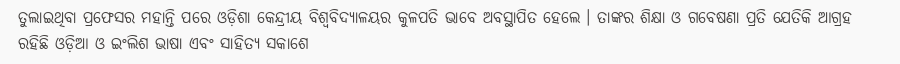ତୁଲାଇଥିବା ପ୍ରଫେସର ମହାନ୍ତି ପରେ ଓଡ଼ିଶା କେନ୍ଦ୍ରୀୟ ବିଶ୍ୱବିଦ୍ୟାଳୟର କୁଳପତି ଭାବେ ଅବସ୍ଥାପିତ ହେଲେ । ତାଙ୍କର ଶିକ୍ଷା ଓ ଗବେଷଣା ପ୍ରତି ଯେତିକି ଆଗ୍ରହ ରହିଛି ଓଡ଼ିଆ ଓ ଇଂଲିଶ ଭାଷା ଏବଂ ସାହିତ୍ୟ ସକାଶେ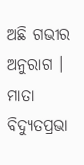ଅଛି ଗଭୀର ଅନୁରାଗ । ମାତା ବିଦ୍ୟୁତପ୍ରଭା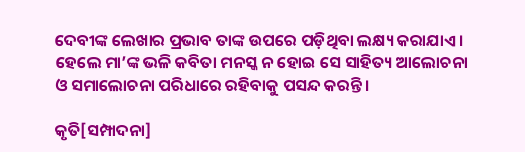ଦେବୀଙ୍କ ଲେଖାର ପ୍ରଭାବ ତାଙ୍କ ଉପରେ ପଡ଼ିଥିବା ଲକ୍ଷ୍ୟ କରାଯାଏ । ହେଲେ ମା’ଙ୍କ ଭଳି କବିତା ମନସ୍କ ନ ହୋଇ ସେ ସାହିତ୍ୟ ଆଲୋଚନା ଓ ସମାଲୋଚନା ପରିଧାରେ ରହିବାକୁ ପସନ୍ଦ କରନ୍ତି ।

କୃତି[ସମ୍ପାଦନା]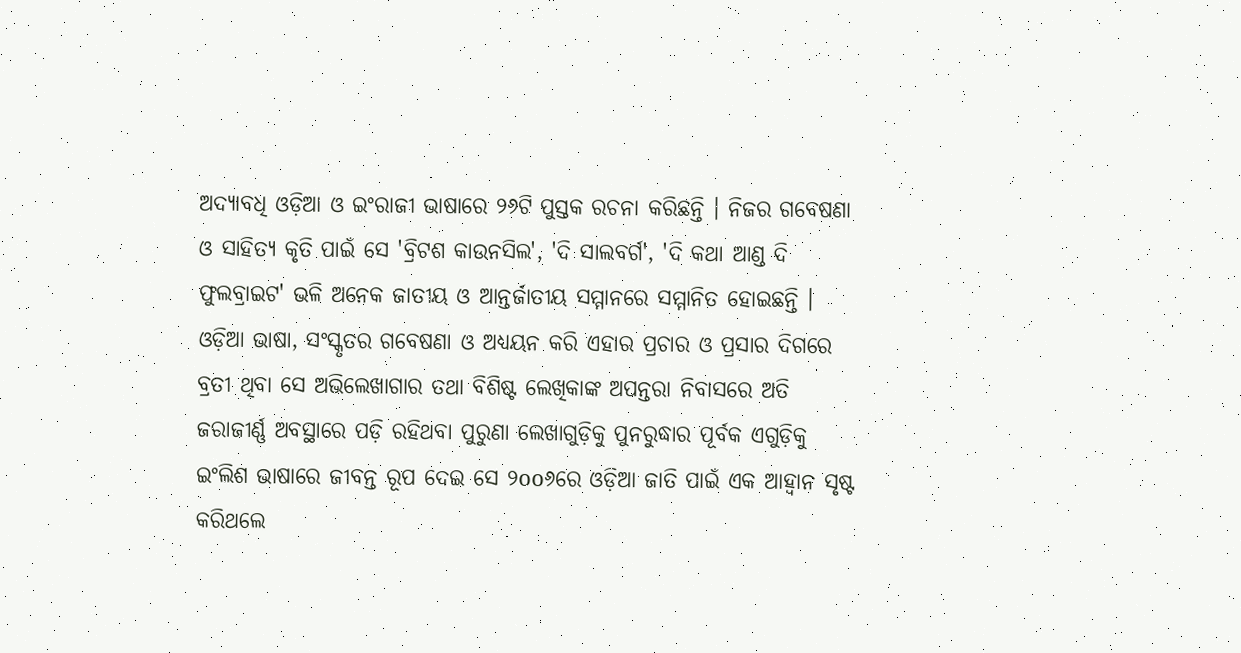ଅଦ୍ୟାବଧି ଓଡ଼ିଆ ଓ ଇଂରାଜୀ ଭାଷାରେ ୨୬ଟି ପୁସ୍ତକ ରଚନା କରିଛନ୍ତି । ନିଜର ଗବେଷଣା ଓ ସାହିତ୍ୟ କୃତି ପାଇଁ ସେ 'ବ୍ରିଟଶ କାଉନସିଲ', 'ଦି ସାଲବର୍ଗ', 'ଦି କଥା ଆଣ୍ଡ ଦି ଫୁଲବ୍ରାଇଟ' ଭଳି ଅନେକ ଜାତୀୟ ଓ ଆନ୍ତର୍ଜାତୀୟ ସମ୍ମାନରେ ସମ୍ମାନିତ ହୋଇଛନ୍ତି । ଓଡ଼ିଆ ଭାଷା, ସଂସ୍କୃତର ଗବେଷଣା ଓ ଅଧ୍ୟୟନ କରି ଏହାର ପ୍ରଚାର ଓ ପ୍ରସାର ଦିଗରେ ବ୍ରତୀ ଥିବା ସେ ଅଭିଲେଖାଗାର ତଥା ବିଶିଷ୍ଟ ଲେଖିକାଙ୍କ ଅପନ୍ତରା ନିବାସରେ ଅତି ଜରାଜୀର୍ଣ୍ଣ ଅବସ୍ଥାରେ ପଡ଼ି ରହିଥବା ପୁରୁଣା ଲେଖାଗୁଡ଼ିକୁ ପୁନରୁଦ୍ଧାର ପୂର୍ବକ ଏଗୁଡ଼ିକୁ ଇଂଲିଶ ଭାଷାରେ ଜୀବନ୍ତ ରୂପ ଦେଇ ସେ ୨oo୬ରେ ଓଡ଼ିଆ ଜାତି ପାଇଁ ଏକ ଆହ୍ୱାନ ସୃଷ୍ଟ କରିଥଲେ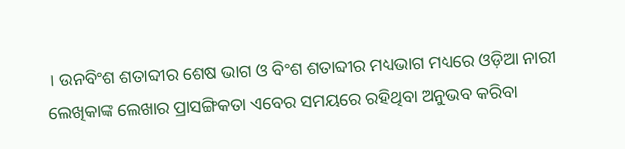। ଉନବିଂଶ ଶତାବ୍ଦୀର ଶେଷ ଭାଗ ଓ ବିଂଶ ଶତାବ୍ଦୀର ମଧ୍ୟଭାଗ ମଧ୍ୟରେ ଓଡ଼ିଆ ନାରୀ ଲେଖିକାଙ୍କ ଲେଖାର ପ୍ରାସଙ୍ଗିକତା ଏବେର ସମୟରେ ରହିଥିବା ଅନୁଭବ କରିବା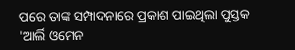ପରେ ତାଙ୍କ ସମ୍ପାଦନାରେ ପ୍ରକାଶ ପାଇଥିଲା ପୁସ୍ତକ 'ଆର୍ଲି ଓମେନ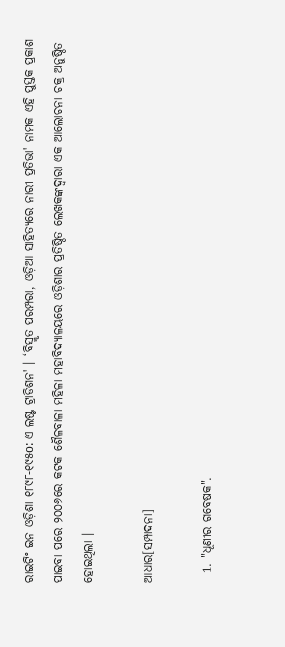ରାଇଟିଂ ଇନ ଓଡ଼ିଶା ୧୮୯୮-୧୯୫o: ଏ ଲଷ୍ଟ ଟ୍ରାଡିଶନ' । ‘ବିସ୍ମୃତ ପରମ୍ପରା, ଓଡ଼ିଆ ସାହିତ୍ୟରେ ନାରୀ ପ୍ରତିଭା' ନାମକ ଏହି ପୁସ୍ତକ ପ୍ରକାଶ ପାଇବା ପରେ ୨୦୦୬ରେ କଟକ ଶୈଳବାଳା ମହିଳା ମହାବିଦ୍ୟାଳୟରେ ଓଡ଼ିଶାର ପ୍ରତିଷ୍ଠିତ ଲେଖକଙ୍କଦ୍ୱାରା ଏକ ଆଲୋଚନା ଚକ୍ର ଅନୁଷ୍ଠିତ ହୋଇଥିଲା ।

ଆଧାର[ସମ୍ପାଦନା]

  1. "ଧୂଣୀର ଗବେଷକ".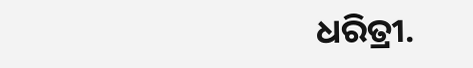ଧରିତ୍ରୀ.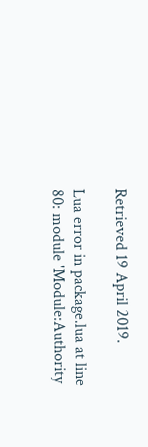Retrieved 19 April 2019.

Lua error in package.lua at line 80: module 'Module:Authority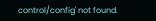control/config' not found.